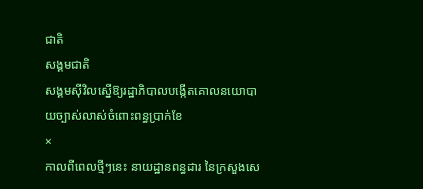ជាតិ
សង្គមជាតិ
សង្គមស៊ីវិលស្នើឱ្យរដ្ឋាភិបាលបង្កើតគោលនយោបាយច្បាស់លាស់ចំពោះពន្ធប្រាក់ខែ
×
កាលពីពេលថ្មីៗនេះ នាយដ្ឋានពន្ធដារ នៃក្រសួងសេ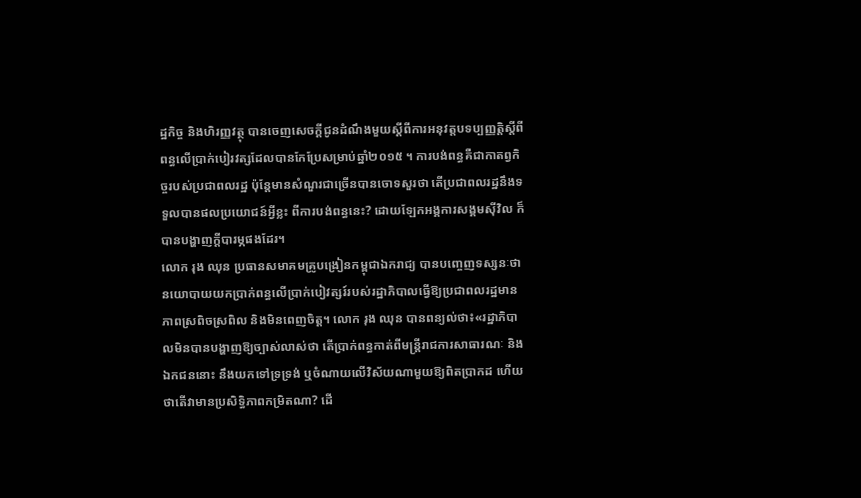ដ្ឋកិច្ច និងហិរញ្ញវត្ថុ បានចេញសេចក្តីជូនដំណឹងមួយស្តីពីការអនុវត្តបទប្បញ្ញត្តិស្តីពីពន្ធលើប្រាក់បៀរវត្សដែលបានកែប្រែសម្រាប់ឆ្នាំ២០១៥ ។ ការបង់ពន្ធគឺជាកាតព្វកិច្ចរបស់ប្រជាពលរដ្ឋ ប៉ុន្តែមានសំណួរជាច្រើនបានចោទសួរថា តើប្រជាពលរដ្ឋនឹងទទួលបានផលប្រយោជន៍អ្វីខ្លះ ពីការបង់ពន្ធនេះ? ដោយឡែកអង្គការសង្គមស៊ីវិល ក៏បានបង្ហាញក្តីបារម្ភផងដែរ។
លោក រុង ឈុន ប្រធានសមាគមគ្រូបង្រៀនកម្ពុជាឯករាជ្យ បានបញ្ចេញទស្សនៈថានយោបាយយកប្រាក់ពន្ធលើប្រាក់បៀវត្សរ៍របស់រដ្ឋាភិបាលធ្វើឱ្យប្រជាពលរដ្ឋមានភាពស្រពិចស្រពិល និងមិនពេញចិត្ត។ លោក រុង ឈុន បានពន្យល់ថា៖«រដ្ឋាភិបាលមិនបានបង្ហាញឱ្យច្បាស់លាស់ថា តើប្រាក់ពន្ធកាត់ពីមន្ត្រីរាជការសាធារណៈ និងឯកជននោះ នឹងយកទៅទ្រទ្រង់ ឬចំណាយលើវិស័យណាមួយឱ្យពិតប្រាកដ ហើយថាតើវាមានប្រសិទ្ធិភាពកម្រិតណា? ដើ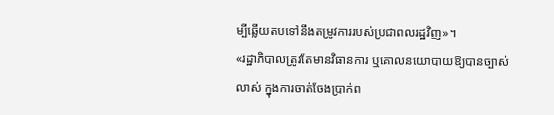ម្បីឆ្លើយតបទៅនឹងតម្រូវការរបស់ប្រជាពលរដ្ឋវិញ»។
«រដ្ឋាភិបាលត្រូវតែមានវិធានការ ឬគោលនយោបាយឱ្យបានច្បាស់លាស់ ក្នុងការចាត់ចែងប្រាក់ព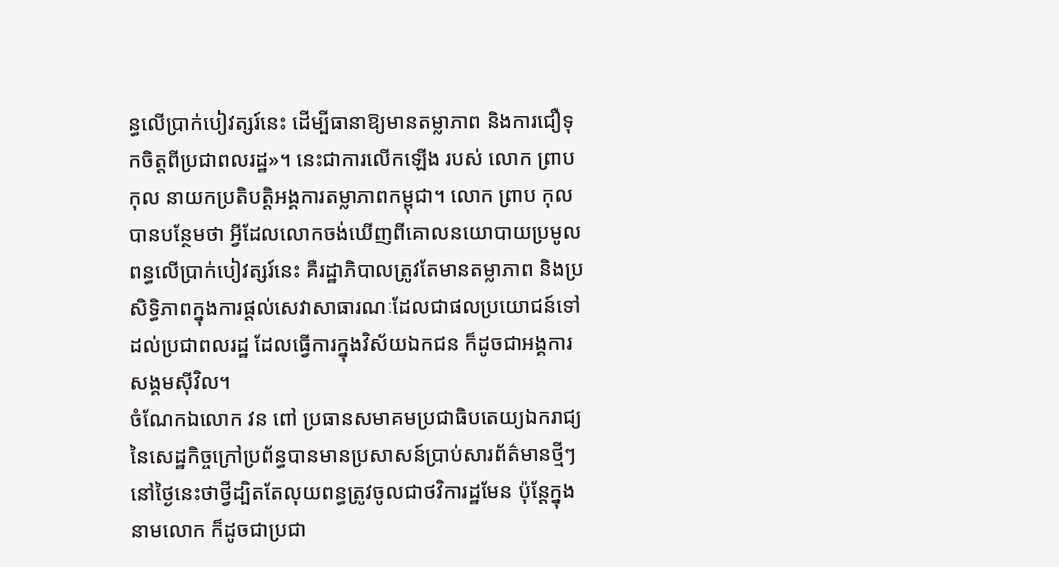ន្ធលើប្រាក់បៀវត្សរ៍នេះ ដើម្បីធានាឱ្យមានតម្លាភាព និងការជឿទុកចិត្តពីប្រជាពលរដ្ឋ»។ នេះជាការលើកឡើង របស់ លោក ព្រាប កុល នាយកប្រតិបត្តិអង្គការតម្លាភាពកម្ពុជា។ លោក ព្រាប កុល បានបន្ថែមថា អ្វីដែលលោកចង់ឃើញពីគោលនយោបាយប្រមូលពន្ធលើប្រាក់បៀវត្សរ៍នេះ គឺរដ្ឋាភិបាលត្រូវតែមានតម្លាភាព និងប្រសិទ្ធិភាពក្នុងការផ្តល់សេវាសាធារណៈដែលជាផលប្រយោជន៍ទៅដល់ប្រជាពលរដ្ឋ ដែលធ្វើការក្នុងវិស័យឯកជន ក៏ដូចជាអង្គការសង្គមស៊ីវិល។
ចំណែកឯលោក វន ពៅ ប្រធានសមាគមប្រជាធិបតេយ្យឯករាជ្យ នៃសេដ្ឋកិច្ចក្រៅប្រព័ន្ធបានមានប្រសាសន៍ប្រាប់សារព័ត៌មានថ្មីៗនៅថ្ងៃនេះថាថ្វីដ្បិតតែលុយពន្ធត្រូវចូលជាថវិការដ្ឋមែន ប៉ុន្តែក្នុងនាមលោក ក៏ដូចជាប្រជា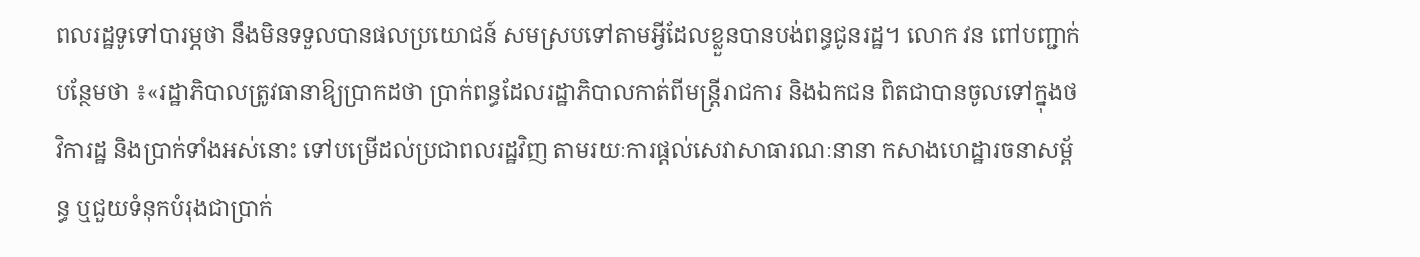ពលរដ្ឋទូទៅបារម្ភថា នឹងមិនទទួលបានផលប្រយោជន៍ សមស្របទៅតាមអ្វីដែលខ្លួនបានបង់ពន្ធជូនរដ្ឋ។ លោក វន ពៅបញ្ជាក់បន្ថែមថា ៖«រដ្ឋាភិបាលត្រូវធានាឱ្យប្រាកដថា ប្រាក់ពន្ធដែលរដ្ឋាភិបាលកាត់ពីមន្ត្រីរាជការ និងឯកជន ពិតជាបានចូលទៅក្នុងថវិការដ្ឋ និងប្រាក់ទាំងអស់នោះ ទៅបម្រើដល់ប្រជាពលរដ្ឋវិញ តាមរយៈការផ្តល់សេវាសាធារណៈនានា កសាងហេដ្ឋារចនាសម្ព័ន្ធ ឬជួយទំនុកបំរុងជាប្រាក់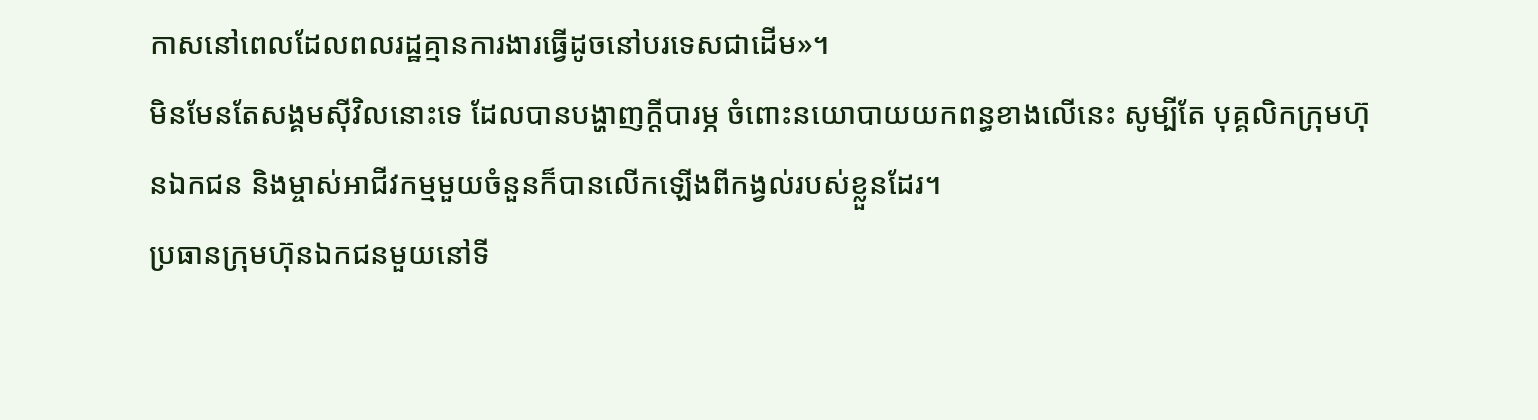កាសនៅពេលដែលពលរដ្ឋគ្មានការងារធ្វើដូចនៅបរទេសជាដើម»។
មិនមែនតែសង្គមស៊ីវិលនោះទេ ដែលបានបង្ហាញក្តីបារម្ភ ចំពោះនយោបាយយកពន្ធខាងលើនេះ សូម្បីតែ បុគ្គលិកក្រុមហ៊ុនឯកជន និងម្ចាស់អាជីវកម្មមួយចំនួនក៏បានលើកឡើងពីកង្វល់របស់ខ្លួនដែរ។
ប្រធានក្រុមហ៊ុនឯកជនមួយនៅទី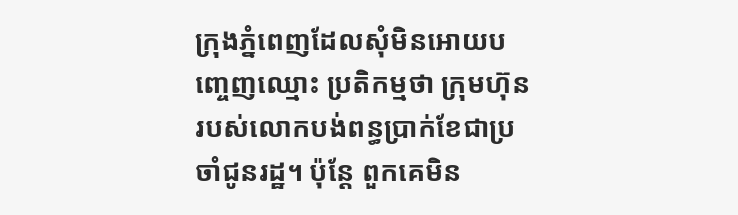ក្រុងភ្នំពេញដែលសុំមិនអោយបញ្ចេញឈ្មោះ ប្រតិកម្មថា ក្រុមហ៊ុនរបស់លោកបង់ពន្ធប្រាក់ខែជាប្រចាំជូនរដ្ឋ។ ប៉ុន្តែ ពួកគេមិន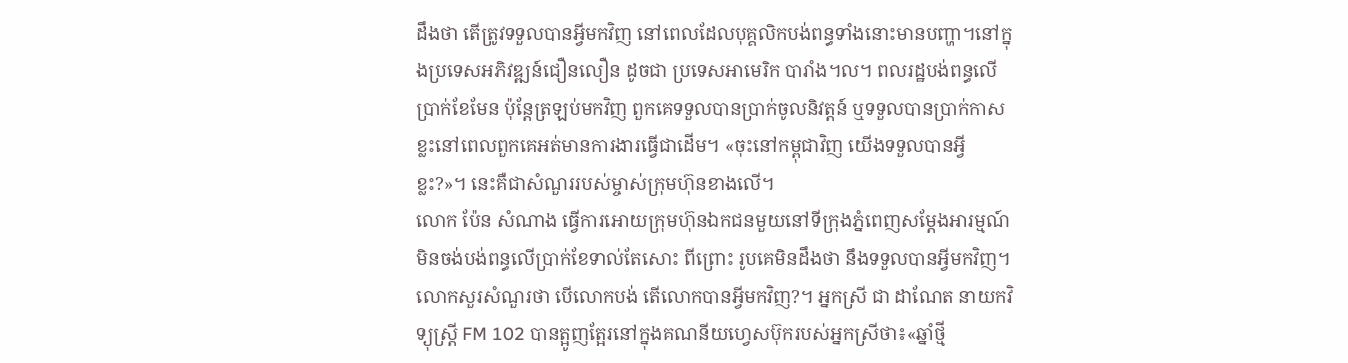ដឹងថា តើត្រូវទទួលបានអ្វីមកវិញ នៅពេលដែលបុគ្គលិកបង់ពន្ធទាំងនោះមានបញ្ហា។នៅក្នុងប្រទេសអភិវឌ្ឍន៍ជឿនលឿន ដូចជា ប្រទេសអាមេរិក បារាំង។ល។ ពលរដ្ឋបង់ពន្ធលើប្រាក់ខែមែន ប៉ុន្តែត្រឡប់មកវិញ ពួកគេទទួលបានប្រាក់ចូលនិវត្តន៍ ឬទទួលបានប្រាក់កាសខ្លះនៅពេលពួកគេអត់មានការងារធ្វើជាដើម។ «ចុះនៅកម្ពុជាវិញ យើងទទួលបានអ្វីខ្លះ?»។ នេះគឺជាសំណួររបស់ម្ចាស់ក្រុមហ៊ុនខាងលើ។
លោក ប៉ែន សំណាង ធ្វើការអោយក្រុមហ៊ុនឯកជនមួយនៅទីក្រុងភ្នំពេញសម្តែងអារម្មណ៍មិនចង់បង់ពន្ធលើប្រាក់ខែទាល់តែសោះ ពីព្រោះ រូបគេមិនដឹងថា នឹងទទួលបានអ្វីមកវិញ។ លោកសួរសំណួរថា បើលោកបង់ តើលោកបានអ្វីមកវិញ?។ អ្នកស្រី ជា ដាណែត នាយកវិទ្យុស្ត្រី FM 102 បានត្អូញត្អែរនៅក្នុងគណនីយហ្វេសប៊ុករបស់អ្នកស្រីថា៖«ឆ្នាំថ្មី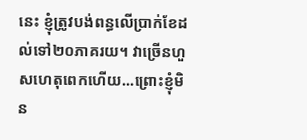នេះ ខ្ញុំត្រូវបង់ពន្ធលើប្រាក់ខែដល់ទៅ២០ភាគរយ។ វាច្រើនហួសហេតុពេកហើយ...ព្រោះខ្ញុំមិន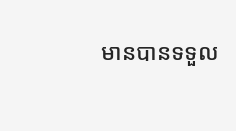មានបានទទួល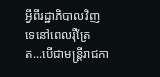អ្វីពីរដ្ឋាភិបាលវិញទេនៅពេលរ៉ឺត្រែ ត...បើជាមន្ត្រីរាជកា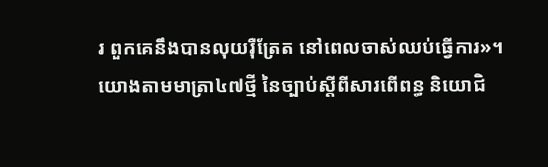រ ពួកគេនឹងបានលុយរ៉ឺត្រែត នៅពេលចាស់ឈប់ធ្វើការ»។
យោងតាមមាត្រា៤៧ថ្មី នៃច្បាប់ស្តីពីសារពើពន្ធ និយោជិ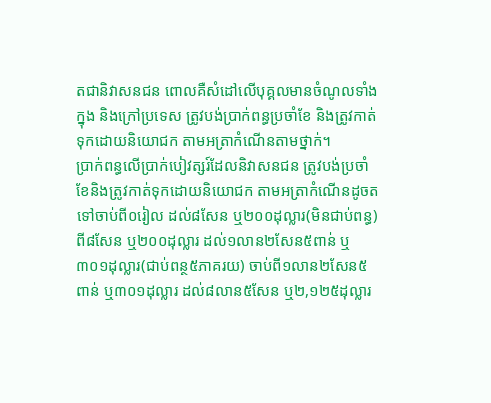តជានិវាសនជន ពោលគឺសំដៅលើបុគ្គលមានចំណូលទាំងក្នុង និងក្រៅប្រទេស ត្រូវបង់ប្រាក់ពន្ធប្រចាំខែ និងត្រូវកាត់ទុកដោយនិយោជក តាមអត្រាកំណើនតាមថ្នាក់។
ប្រាក់ពន្ធលើប្រាក់បៀវត្សរ៍ដែលនិវាសនជន ត្រូវបង់ប្រចាំខែនិងត្រូវកាត់ទុកដោយនិយោជក តាមអត្រាកំណើនដូចតទៅចាប់ពី០រៀល ដល់៨សែន ឬ២០០ដុល្លារ(មិនជាប់ពន្ធ) ពី៨សែន ឬ២០០ដុល្លារ ដល់១លាន២សែន៥ពាន់ ឬ៣០១ដុល្លារ(ជាប់ពន្ថ៥ភាគរយ) ចាប់ពី១លាន២សែន៥ពាន់ ឬ៣០១ដុល្លារ ដល់៨លាន៥សែន ឬ២,១២៥ដុល្លារ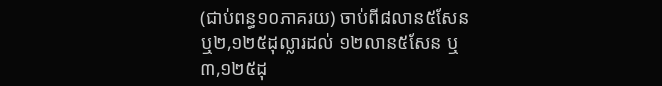(ជាប់ពន្ធ១០ភាគរយ) ចាប់ពី៨លាន៥សែន ឬ២,១២៥ដុល្លារដល់ ១២លាន៥សែន ឬ៣,១២៥ដុ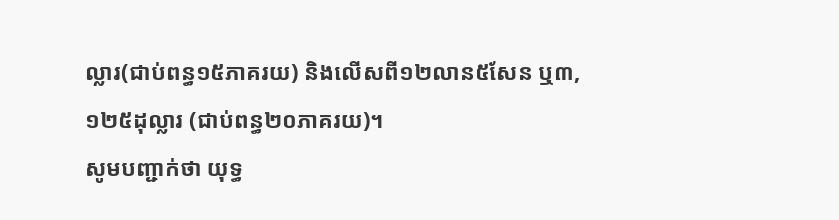ល្លារ(ជាប់ពន្ធ១៥ភាគរយ) និងលើសពី១២លាន៥សែន ឬ៣,១២៥ដុល្លារ (ជាប់ពន្ធ២០ភាគរយ)។
សូមបញ្ជាក់ថា យុទ្ធ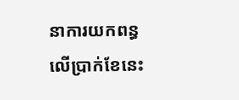នាការយកពន្ធលើប្រាក់ខែនេះ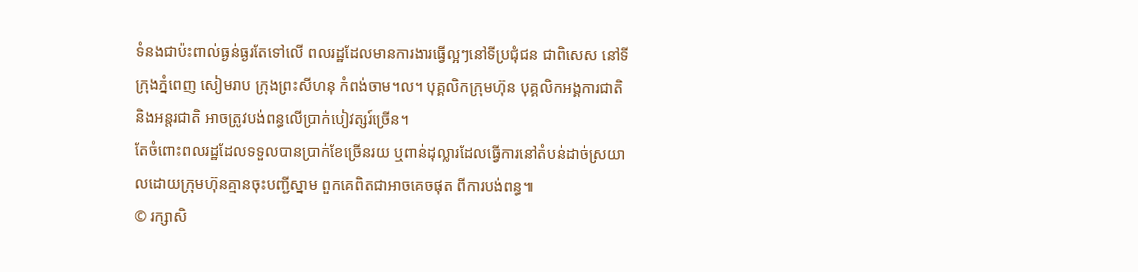ទំនងជាប៉ះពាល់ធ្ងន់ធ្ងរតែទៅលើ ពលរដ្ឋដែលមានការងារធ្វើល្អៗនៅទីប្រជុំជន ជាពិសេស នៅទីក្រុងភ្នំពេញ សៀមរាប ក្រុងព្រះសីហនុ កំពង់ចាម។ល។ បុគ្គលិកក្រុមហ៊ុន បុគ្គលិកអង្គការជាតិ និងអន្តរជាតិ អាចត្រូវបង់ពន្ធលើប្រាក់បៀវត្សរ៍ច្រើន។
តែចំពោះពលរដ្ឋដែលទទួលបានប្រាក់ខែច្រើនរយ ឬពាន់ដុល្លារដែលធ្វើការនៅតំបន់ដាច់ស្រយាលដោយក្រុមហ៊ុនគ្មានចុះបញ្ជីស្នាម ពួកគេពិតជាអាចគេចផុត ពីការបង់ពន្ធ៕
© រក្សាសិ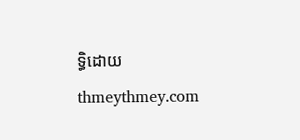ទ្ធិដោយ thmeythmey.com